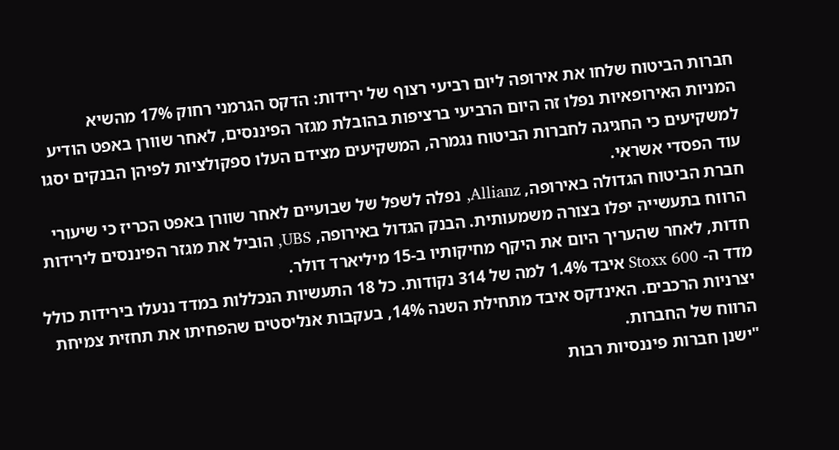חברות הביטוח שלחו את אירופה ליום רביעי רצוף של ירידות: הדקס הגרמני רחוק 17% מהשיא
המניות האירופאיות נפלו זה היום הרביעי ברציפות בהובלת מגזר הפיננסים, לאחר שוורן באפט הודיע למשקיעים כי החגיגה לחברות הביטוח נגמרה, המשקיעים מצידם העלו ספקולציות לפיהן הבנקים יסגו עוד הפסדי אשראי.
חברת הביטוח הגדולה באירופה, Allianz, נפלה לשפל של שבועיים לאחר שוורן באפט הכריז כי שיעורי הרווח בתעשייה יפלו בצורה משמעותית. הבנק הגדול באירופה, UBS, הוביל את מגזר הפיננסים לירידות חדות, לאחר שהעריך היום את היקף מחיקותיו ב-15 מיליארד דולר.
מדד ה- Stoxx 600 איבד 1.4% למה של 314 נקודות. כל 18 התעשיות הנכללות במדד ננעלו בירידות כולל יצרניות הרכבים. האינדקס איבד מתחילת השנה 14%, בעקבות אנליסטים שהפחיתו את תחזית צמיחת הרווח של החברות.
"ישנן חברות פיננסיות רבות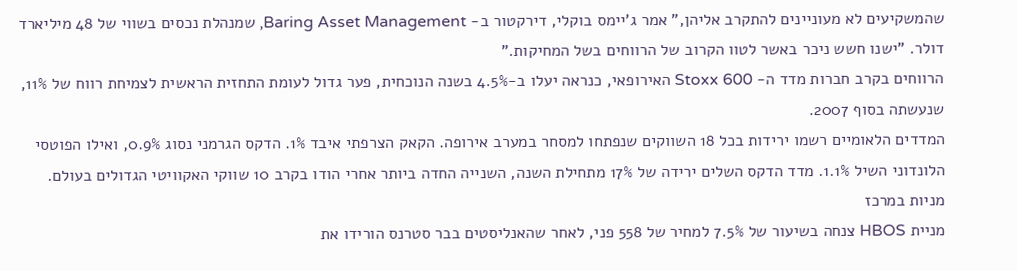שהמשקיעים לא מעוניינים להתקרב אליהן," אמר ג'יימס בוקלי, דירקטור ב- Baring Asset Management, שמנהלת נכסים בשווי של 48 מיליארד דולר. "ישנו חשש ניכר באשר לטוו הקרוב של הרווחים בשל המחיקות."
הרווחים בקרב חברות מדד ה- Stoxx 600 האירופאי, כנראה יעלו ב-4.5% בשנה הנוכחית, פער גדול לעומת התחזית הראשית לצמיחת רווח של 11%, שנעשתה בסוף 2007.
המדדים הלאומיים רשמו ירידות בכל 18 השווקים שנפתחו למסחר במערב אירופה. הקאק הצרפתי איבד 1%. הדקס הגרמני נסוג 0.9%, ואילו הפוטסי הלונדוני השיל 1.1%. מדד הדקס השלים ירידה של 17% מתחילת השנה, השנייה החדה ביותר אחרי הודו בקרב 10 שווקי האקוויטי הגדולים בעולם.
מניות במרכז
מניית HBOS צנחה בשיעור של 7.5% למחיר של 558 פני, לאחר שהאנליסטים בבר סטרנס הורידו את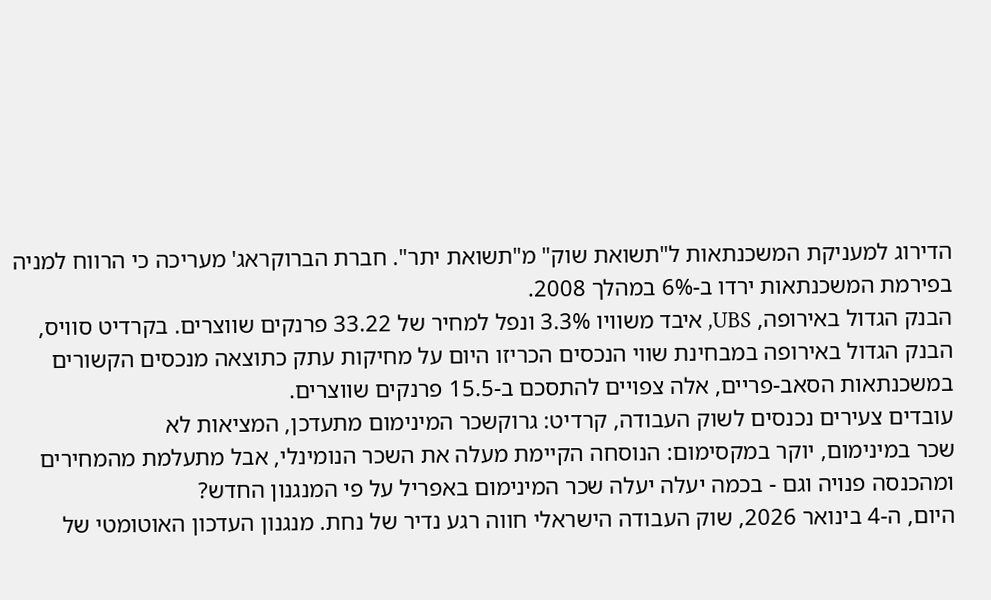הדירוג למעניקת המשכנתאות ל"תשואת שוק" מ"תשואת יתר". חברת הברוקראג' מעריכה כי הרווח למניה בפירמת המשכנתאות ירדו ב-6% במהלך 2008.
הבנק הגדול באירופה, UBS, איבד משוויו 3.3% ונפל למחיר של 33.22 פרנקים שווצרים. בקרדיט סוויס, הבנק הגדול באירופה במבחינת שווי הנכסים הכריזו היום על מחיקות עתק כתוצאה מנכסים הקשורים במשכנתאות הסאב-פריים, אלה צפויים להתסכם ב-15.5 פרנקים שווצרים.
עובדים צעירים נכנסים לשוק העבודה, קרדיט: גרוקשכר המינימום מתעדכן, המציאות לא
שכר במינימום, יוקר במקסימום: הנוסחה הקיימת מעלה את השכר הנומינלי, אבל מתעלמת מהמחירים ומהכנסה פנויה וגם - בכמה יעלה יעלה שכר המינימום באפריל על פי המנגנון החדש?
היום, ה-4 בינואר 2026, שוק העבודה הישראלי חווה רגע נדיר של נחת. מנגנון העדכון האוטומטי של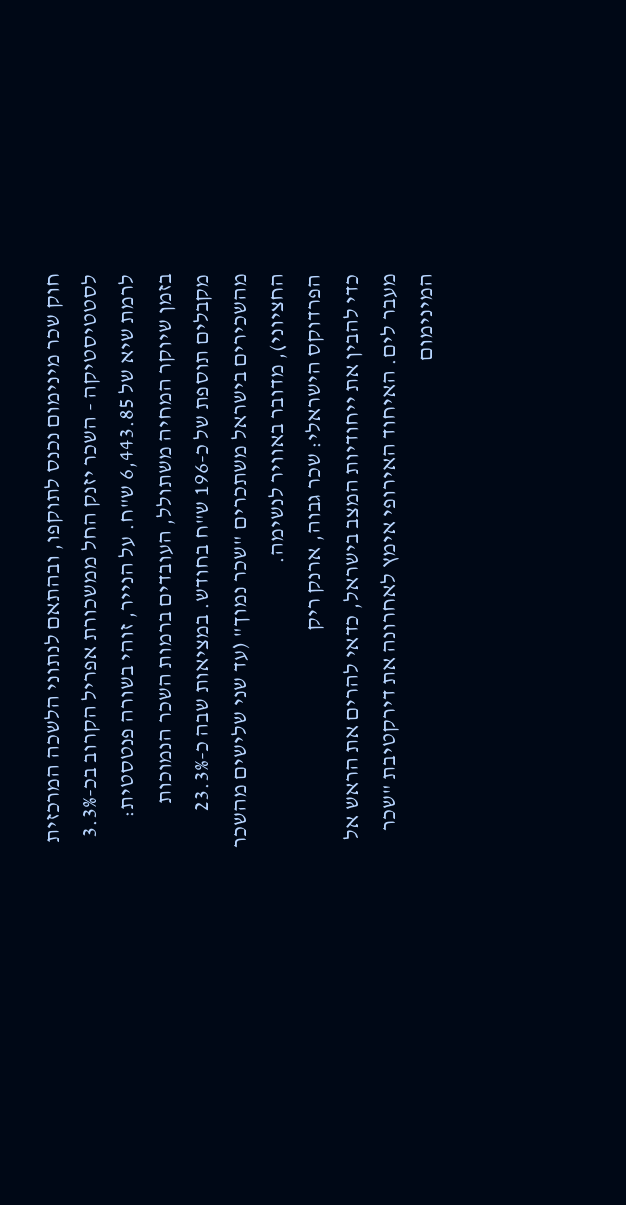חוק שכר מינימום נכנס לתוקפו, ובהתאם לנתוני הלשכה המרכזית לסטטיסטיקה - השכר יזנק החל ממשכורת אפריל הקרוב בכ-3.3% לרמת שיא של 6,443.85 ש"ח. על הנייר, זוהי בשורה פנטסטית: בזמן שיוקר המחיה משתולל, העובדים ברמות השכר הנמוכות מקבלים תוספת של כ-196 ש"ח בחודש. במציאות שבה כ-23.3% מהשכירים בישראל משתכרים "שכר נמוך" (עד שני שלישים מהשכר החציוני), מדובר באוויר לנשימה.
הפרדוקס הישראלי: שכר גבוה, ארנק ריק
כדי להבין את ייחודיות המצב בישראל, כדאי להרים את הראש אל מעבר לים. האיחוד האירופי אימץ לאחרונה את דירקטיבת "שכר המינימום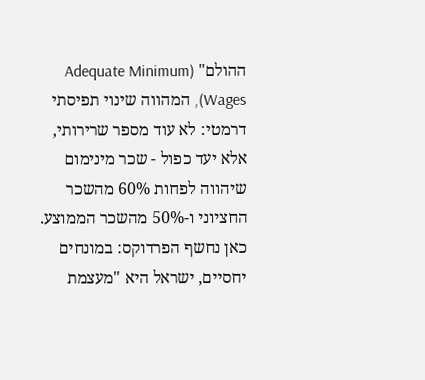ההולם" (Adequate Minimum Wages), המהווה שינוי תפיסתי דרמטי: לא עוד מספר שרירותי, אלא יעד כפול - שכר מינימום שיהווה לפחות 60% מהשכר החציוני ו-50% מהשכר הממוצע.
כאן נחשף הפרדוקס: במונחים יחסיים, ישראל היא "מעצמת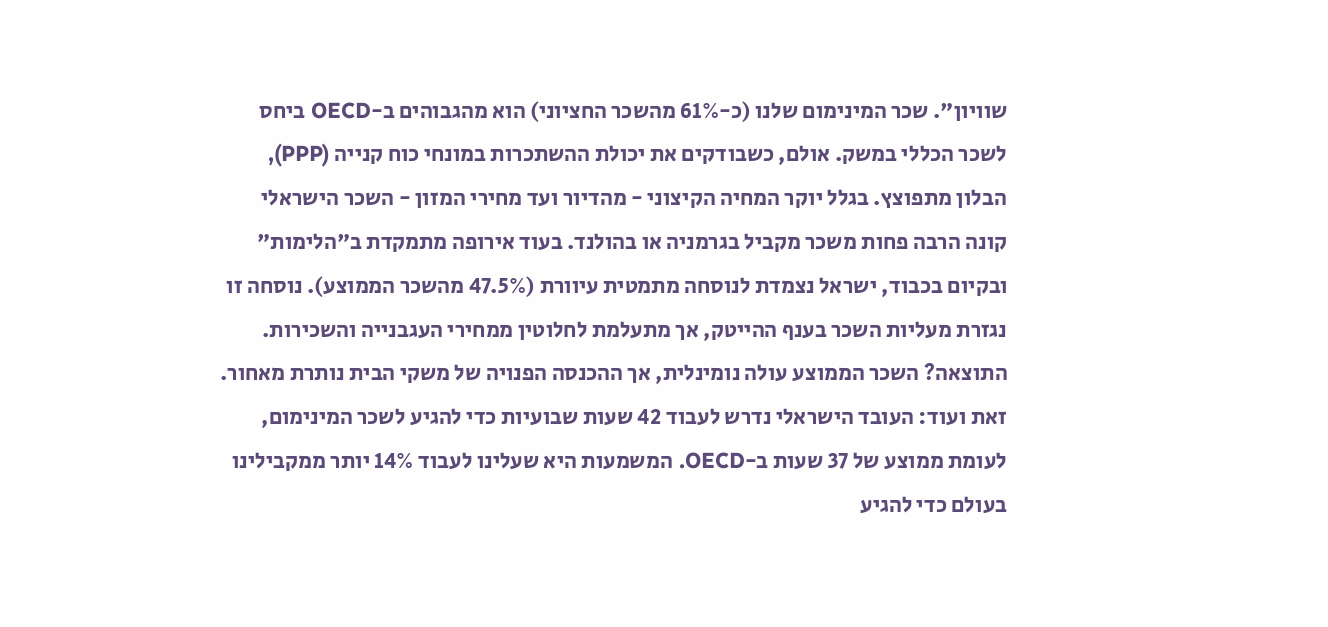שוויון". שכר המינימום שלנו (כ-61% מהשכר החציוני) הוא מהגבוהים ב-OECD ביחס לשכר הכללי במשק. אולם, כשבודקים את יכולת ההשתכרות במונחי כוח קנייה (PPP), הבלון מתפוצץ. בגלל יוקר המחיה הקיצוני - מהדיור ועד מחירי המזון - השכר הישראלי קונה הרבה פחות משכר מקביל בגרמניה או בהולנד. בעוד אירופה מתמקדת ב"הלימות" ובקיום בכבוד, ישראל נצמדת לנוסחה מתמטית עיוורת (47.5% מהשכר הממוצע). נוסחה זו נגזרת מעליות השכר בענף ההייטק, אך מתעלמת לחלוטין ממחירי העגבנייה והשכירות. התוצאה? השכר הממוצע עולה נומינלית, אך ההכנסה הפנויה של משקי הבית נותרת מאחור.
זאת ועוד: העובד הישראלי נדרש לעבוד 42 שעות שבועיות כדי להגיע לשכר המינימום, לעומת ממוצע של 37 שעות ב-OECD. המשמעות היא שעלינו לעבוד 14% יותר ממקבילינו בעולם כדי להגיע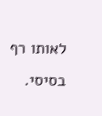לאותו רף בסיסי.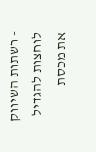- רשתות השיווק לוחצות להגדיל את מכסת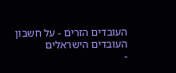העובדים הזרים - על חשבון העובדים הישראלים
-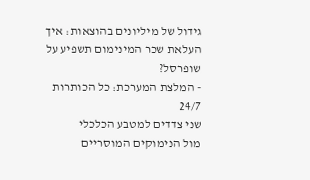גידול של מיליונים בהוצאות: איך העלאת שכר המינימום תשפיע על שופרסל?
- המלצת המערכת: כל הכותרות 24/7
שני צדדים למטבע הכלכלי
מול הנימוקים המוסריים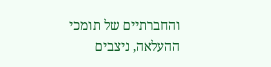והחברתיים של תומכי ההעלאה, ניצבים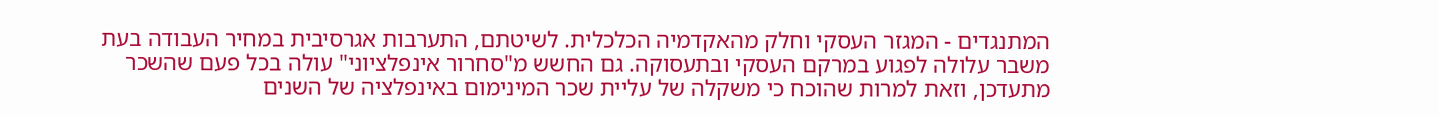המתנגדים - המגזר העסקי וחלק מהאקדמיה הכלכלית. לשיטתם, התערבות אגרסיבית במחיר העבודה בעת משבר עלולה לפגוע במרקם העסקי ובתעסוקה. גם החשש מ"סחרור אינפלציוני" עולה בכל פעם שהשכר מתעדכן, וזאת למרות שהוכח כי משקלה של עליית שכר המינימום באינפלציה של השנים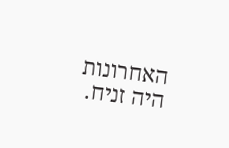האחרונות היה זניח.